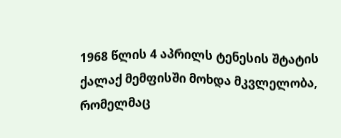1968 წლის 4 აპრილს ტენესის შტატის ქალაქ მემფისში მოხდა მკვლელობა, რომელმაც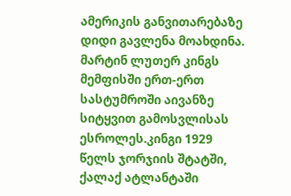ამერიკის განვითარებაზე დიდი გავლენა მოახდინა. მარტინ ლუთერ კინგს მემფისში ერთ-ერთ სასტუმროში აივანზე სიტყვით გამოსვლისას ესროლეს.კინგი 1929 წელს ჯორჯიის შტატში, ქალაქ ატლანტაში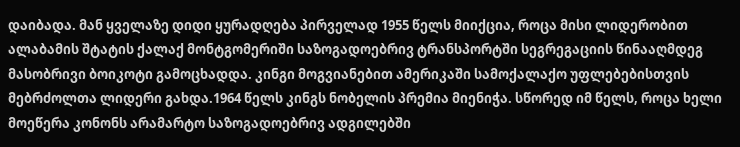დაიბადა. მან ყველაზე დიდი ყურადღება პირველად 1955 წელს მიიქცია, როცა მისი ლიდერობით ალაბამის შტატის ქალაქ მონტგომერიში საზოგადოებრივ ტრანსპორტში სეგრეგაციის წინააღმდეგ მასობრივი ბოიკოტი გამოცხადდა. კინგი მოგვიანებით ამერიკაში სამოქალაქო უფლებებისთვის მებრძოლთა ლიდერი გახდა.1964 წელს კინგს ნობელის პრემია მიენიჭა. სწორედ იმ წელს, როცა ხელი მოეწერა კონონს არამარტო საზოგადოებრივ ადგილებში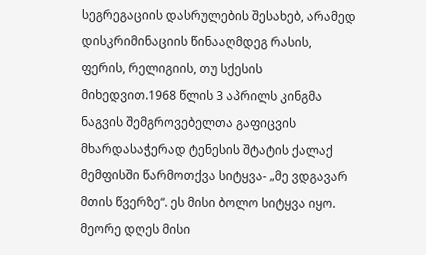სეგრეგაციის დასრულების შესახებ, არამედ დისკრიმინაციის წინააღმდეგ რასის, ფერის, რელიგიის, თუ სქესის მიხედვით.1968 წლის 3 აპრილს კინგმა ნაგვის შემგროვებელთა გაფიცვის მხარდასაჭერად ტენესის შტატის ქალაქ მემფისში წარმოთქვა სიტყვა- „მე ვდგავარ მთის წვერზე“. ეს მისი ბოლო სიტყვა იყო. მეორე დღეს მისი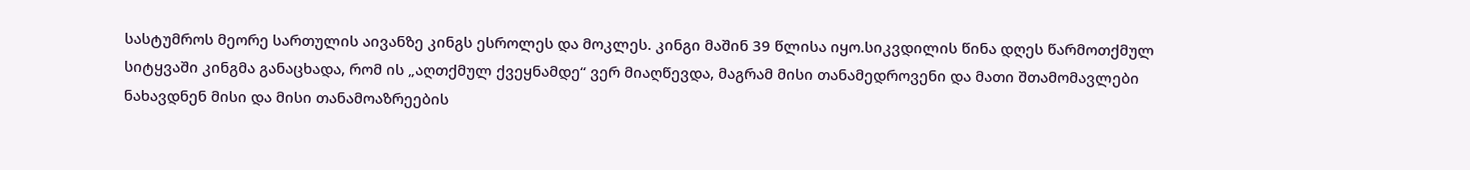სასტუმროს მეორე სართულის აივანზე კინგს ესროლეს და მოკლეს. კინგი მაშინ 39 წლისა იყო.სიკვდილის წინა დღეს წარმოთქმულ სიტყვაში კინგმა განაცხადა, რომ ის „აღთქმულ ქვეყნამდე“ ვერ მიაღწევდა, მაგრამ მისი თანამედროვენი და მათი შთამომავლები ნახავდნენ მისი და მისი თანამოაზრეების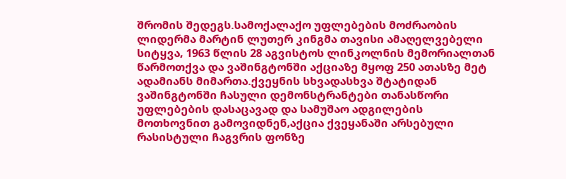შრომის შედეგს.სამოქალაქო უფლებების მოძრაობის ლიდერმა მარტინ ლუთერ კინგმა თავისი ამაღელვებელი სიტყვა, 1963 წლის 28 აგვისტოს ლინკოლნის მემორიალთან წარმოთქვა და ვაშინგტონში აქციაზე მყოფ 250 ათასზე მეტ ადამიანს მიმართა.ქვეყნის სხვადასხვა შტატიდან ვაშინგტონში ჩასული დემონსტრანტები თანასწორი უფლებების დასაცავად და სამუშაო ადგილების მოთხოვნით გამოვიდნენ,აქცია ქვეყანაში არსებული რასისტული ჩაგვრის ფონზე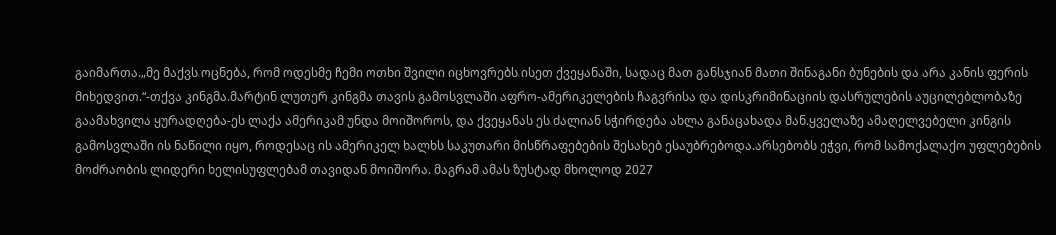გაიმართა.„მე მაქვს ოცნება, რომ ოდესმე ჩემი ოთხი შვილი იცხოვრებს ისეთ ქვეყანაში, სადაც მათ განსჯიან მათი შინაგანი ბუნების და არა კანის ფერის მიხედვით.“-თქვა კინგმა.მარტინ ლუთერ კინგმა თავის გამოსვლაში აფრო-ამერიკელების ჩაგვრისა და დისკრიმინაციის დასრულების აუცილებლობაზე გაამახვილა ყურადღება-ეს ლაქა ამერიკამ უნდა მოიშოროს, და ქვეყანას ეს ძალიან სჭირდება ახლა განაცახადა მან.ყველაზე ამაღელვებელი კინგის გამოსვლაში ის ნაწილი იყო, როდესაც ის ამერიკელ ხალხს საკუთარი მისწრაფებების შესახებ ესაუბრებოდა.არსებობს ეჭვი, რომ სამოქალაქო უფლებების მოძრაობის ლიდერი ხელისუფლებამ თავიდან მოიშორა. მაგრამ ამას ზუსტად მხოლოდ 2027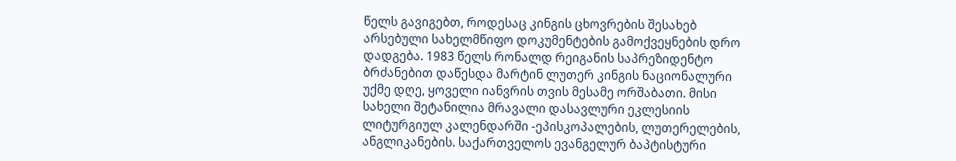წელს გავიგებთ, როდესაც კინგის ცხოვრების შესახებ არსებული სახელმწიფო დოკუმენტების გამოქვეყნების დრო დადგება. 1983 წელს რონალდ რეიგანის საპრეზიდენტო ბრძანებით დაწესდა მარტინ ლუთერ კინგის ნაციონალური უქმე დღე, ყოველი იანვრის თვის მესამე ორშაბათი. მისი სახელი შეტანილია მრავალი დასავლური ეკლესიის ლიტურგიულ კალენდარში -ეპისკოპალების, ლუთერელების, ანგლიკანების. საქართველოს ევანგელურ ბაპტისტური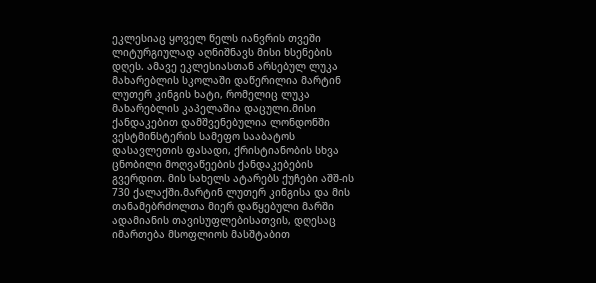ეკლესიაც ყოველ წელს იანვრის თვეში ლიტურგიულად აღნიშნავს მისი ხსენების დღეს. ამავე ეკლესიასთან არსებულ ლუკა მახარებლის სკოლაში დაწერილია მარტინ ლუთერ კინგის ხატი, რომელიც ლუკა მახარებლის კაპელაშია დაცული.მისი ქანდაკებით დამშვენებულია ლონდონში ვესტმინსტერის სამეფო სააბატოს დასავლეთის ფასადი, ქრისტიანობის სხვა ცნობილი მოღვაწეების ქანდაკებების გვერდით. მის სახელს ატარებს ქუჩები აშშ-ის 730 ქალაქში.მარტინ ლუთერ კინგისა და მის თანამებრძოლთა მიერ დაწყებული მარში ადამიანის თავისუფლებისათვის, დღესაც იმართება მსოფლიოს მასშტაბით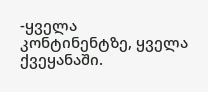-ყველა კონტინენტზე, ყველა ქვეყანაში.